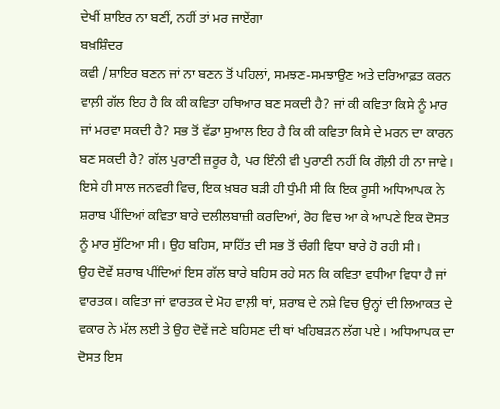ਦੇਖੀਂ ਸ਼ਾਇਰ ਨਾ ਬਣੀਂ, ਨਹੀਂ ਤਾਂ ਮਰ ਜਾਏਂਗਾ
ਬਖ਼ਸ਼ਿੰਦਰ
ਕਵੀ /ਸ਼ਾਇਰ ਬਣਨ ਜਾਂ ਨਾ ਬਣਨ ਤੋਂ ਪਹਿਲਾਂ, ਸਮਝਣ-ਸਮਝਾਉਣ ਅਤੇ ਦਰਿਆਫ਼ਤ ਕਰਨ ਵਾਲ਼ੀ ਗੱਲ ਇਹ ਹੈ ਕਿ ਕੀ ਕਵਿਤਾ ਹਥਿਆਰ ਬਣ ਸਕਦੀ ਹੈ? ਜਾਂ ਕੀ ਕਵਿਤਾ ਕਿਸੇ ਨੂੰ ਮਾਰ ਜਾਂ ਮਰਵਾ ਸਕਦੀ ਹੈ? ਸਭ ਤੋਂ ਵੱਡਾ ਸੁਆਲ ਇਹ ਹੈ ਕਿ ਕੀ ਕਵਿਤਾ ਕਿਸੇ ਦੇ ਮਰਨ ਦਾ ਕਾਰਨ ਬਣ ਸਕਦੀ ਹੈ? ਗੱਲ ਪੁਰਾਣੀ ਜ਼ਰੂਰ ਹੈ, ਪਰ ਇੰਨੀ ਵੀ ਪੁਰਾਣੀ ਨਹੀਂ ਕਿ ਗੌਲ਼ੀ ਹੀ ਨਾ ਜਾਵੇ। ਇਸੇ ਹੀ ਸਾਲ ਜਨਵਰੀ ਵਿਚ, ਇਕ ਖ਼ਬਰ ਬੜੀ ਹੀ ਧੁੰਮੀ ਸੀ ਕਿ ਇਕ ਰੂਸੀ ਅਧਿਆਪਕ ਨੇ ਸ਼ਰਾਬ ਪੀਂਦਿਆਂ ਕਵਿਤਾ ਬਾਰੇ ਦਲੀਲਬਾਜ਼ੀ ਕਰਦਿਆਂ, ਰੋਹ ਵਿਚ ਆ ਕੇ ਆਪਣੇ ਇਕ ਦੋਸਤ ਨੂੰ ਮਾਰ ਸੁੱਟਿਆ ਸੀ। ਉਹ ਬਹਿਸ, ਸਾਹਿੱਤ ਦੀ ਸਭ ਤੋਂ ਚੰਗੀ ਵਿਧਾ ਬਾਰੇ ਹੋ ਰਹੀ ਸੀ।
ਉਹ ਦੋਵੇਂ ਸ਼ਰਾਬ ਪੀਂਦਿਆਂ ਇਸ ਗੱਲ ਬਾਰੇ ਬਹਿਸ ਰਹੇ ਸਨ ਕਿ ਕਵਿਤਾ ਵਧੀਆ ਵਿਧਾ ਹੈ ਜਾਂ ਵਾਰਤਕ। ਕਵਿਤਾ ਜਾਂ ਵਾਰਤਕ ਦੇ ਮੋਹ ਵਾਲ਼ੀ ਥਾਂ, ਸ਼ਰਾਬ ਦੇ ਨਸ਼ੇ ਵਿਚ ਉਨ੍ਹਾਂ ਦੀ ਲਿਆਕਤ ਦੇ ਵਕਾਰ ਨੇ ਮੱਲ ਲਈ ਤੇ ਉਹ ਦੋਵੇਂ ਜਣੇ ਬਹਿਸਣ ਦੀ ਥਾਂ ਖਹਿਬੜਨ ਲੱਗ ਪਏ। ਅਧਿਆਪਕ ਦਾ ਦੋਸਤ ਇਸ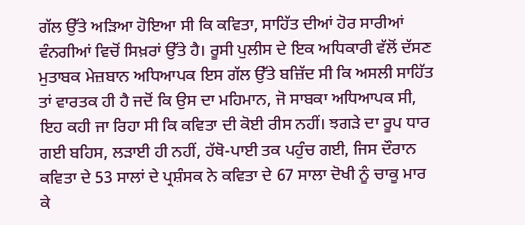ਗੱਲ ਉੱਤੇ ਅੜਿਆ ਹੋਇਆ ਸੀ ਕਿ ਕਵਿਤਾ, ਸਾਹਿੱਤ ਦੀਆਂ ਹੋਰ ਸਾਰੀਆਂ ਵੰਨਗੀਆਂ ਵਿਚੋਂ ਸਿਖ਼ਰਾਂ ਉੱਤੇ ਹੈ। ਰੂਸੀ ਪੁਲੀਸ ਦੇ ਇਕ ਅਧਿਕਾਰੀ ਵੱਲੋਂ ਦੱਸਣ ਮੁਤਾਬਕ ਮੇਜ਼ਬਾਨ ਅਧਿਆਪਕ ਇਸ ਗੱਲ ਉੱਤੇ ਬਜ਼ਿੱਦ ਸੀ ਕਿ ਅਸਲੀ ਸਾਹਿੱਤ ਤਾਂ ਵਾਰਤਕ ਹੀ ਹੈ ਜਦੋਂ ਕਿ ਉਸ ਦਾ ਮਹਿਮਾਨ, ਜੋ ਸਾਬਕਾ ਅਧਿਆਪਕ ਸੀ, ਇਹ ਕਹੀ ਜਾ ਰਿਹਾ ਸੀ ਕਿ ਕਵਿਤਾ ਦੀ ਕੋਈ ਰੀਸ ਨਹੀਂ। ਝਗੜੇ ਦਾ ਰੂਪ ਧਾਰ ਗਈ ਬਹਿਸ, ਲੜਾਈ ਹੀ ਨਹੀਂ, ਹੱਥੋ-ਪਾਈ ਤਕ ਪਹੁੰਚ ਗਈ, ਜਿਸ ਦੌਰਾਨ ਕਵਿਤਾ ਦੇ 53 ਸਾਲਾਂ ਦੇ ਪ੍ਰਸ਼ੰਸਕ ਨੇ ਕਵਿਤਾ ਦੇ 67 ਸਾਲਾ ਦੋਖੀ ਨੂੰ ਚਾਕੂ ਮਾਰ ਕੇ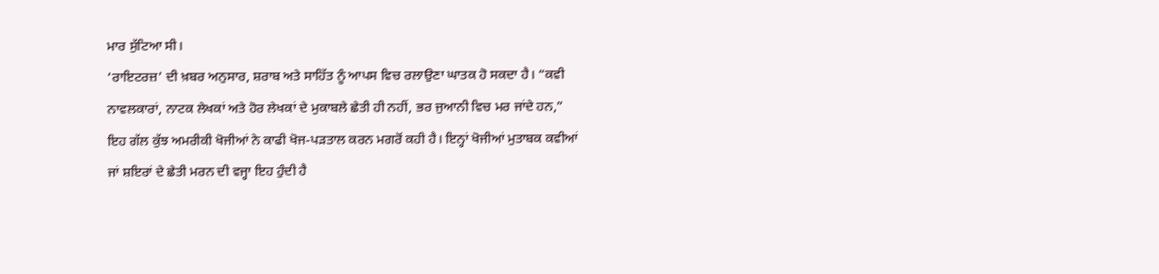ਮਾਰ ਸੁੱਟਿਆ ਸੀ।
‘ਰਾਇਟਰਜ਼’ ਦੀ ਖ਼ਬਰ ਅਨੁਸਾਰ, ਸ਼ਰਾਬ ਅਤੇ ਸਾਹਿੱਤ ਨੂੰ ਆਪਸ ਵਿਚ ਰਲਾਉਣਾ ਘਾਤਕ ਹੋ ਸਕਦਾ ਹੈ। “ਕਵੀ ਨਾਵਲਕਾਰਾਂ, ਨਾਟਕ ਲੇਖਕਾਂ ਅਤੇ ਹੋਰ ਲੇਖਕਾਂ ਦੇ ਮੁਕਾਬਲੇ ਛੇਤੀ ਹੀ ਨਹੀਂ, ਭਰ ਜੁਆਨੀ ਵਿਚ ਮਰ ਜਾਂਦੇ ਹਨ,” ਇਹ ਗੱਲ ਕੁੱਝ ਅਮਰੀਕੀ ਖੋਜੀਆਂ ਨੇ ਕਾਫੀ ਖੋਜ-ਪੜਤਾਲ ਕਰਨ ਮਗਰੋਂ ਕਹੀ ਹੈ। ਇਨ੍ਹਾਂ ਖੋਜੀਆਂ ਮੁਤਾਬਕ ਕਵੀਆਂ ਜਾਂ ਸ਼ਇਰਾਂ ਦੇ ਛੇਤੀ ਮਰਨ ਦੀ ਵਜ੍ਹਾ ਇਹ ਹੁੰਦੀ ਹੈ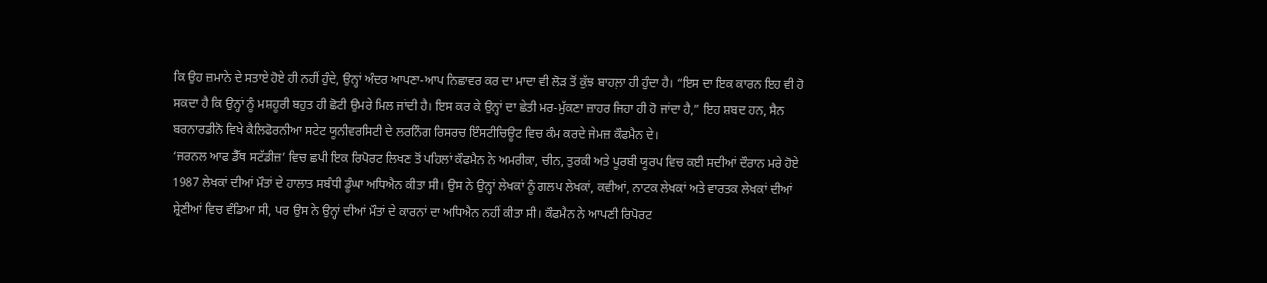ਕਿ ਉਹ ਜ਼ਮਾਨੇ ਦੇ ਸਤਾਏ ਹੋਏ ਹੀ ਨਹੀਂ ਹੁੰਦੇ, ਉਨ੍ਹਾਂ ਅੰਦਰ ਆਪਣਾ-ਆਪ ਨਿਛਾਵਰ ਕਰ ਦਾ ਮਾਦਾ ਵੀ ਲੋੜ ਤੋਂ ਕੁੱਝ ਬਾਹਲ਼ਾ ਹੀ ਹੁੰਦਾ ਹੈ। “ਇਸ ਦਾ ਇਕ ਕਾਰਨ ਇਹ ਵੀ ਹੋ ਸਕਦਾ ਹੈ ਕਿ ਉਨ੍ਹਾਂ ਨੂੰ ਮਸ਼ਹੂਰੀ ਬਹੁਤ ਹੀ ਛੋਟੀ ਉਮਰੇ ਮਿਲ ਜਾਂਦੀ ਹੈ। ਇਸ ਕਰ ਕੇ ਉਨ੍ਹਾਂ ਦਾ ਛੇਤੀ ਮਰ-ਮੁੱਕਣਾ ਜ਼ਾਹਰ ਜਿਹਾ ਹੀ ਹੋ ਜਾਂਦਾ ਹੈ,” ਇਹ ਸ਼ਬਦ ਹਨ, ਸੈਨ ਬਰਨਾਰਡੀਨੋ ਵਿਖੇ ਕੈਲਿਫੋਰਨੀਆ ਸਟੇਟ ਯੂਨੀਵਰਸਿਟੀ ਦੇ ਲਰਨਿੰਗ ਰਿਸਰਚ ਇੰਸਟੀਚਿਊਟ ਵਿਚ ਕੰਮ ਕਰਦੇ ਜੇਮਜ਼ ਕੌਫਮੈਨ ਦੇ।
‘ਜਰਨਲ ਆਫ ਡੈੱਥ ਸਟੱਡੀਜ਼’ ਵਿਚ ਛਪੀ ਇਕ ਰਿਪੋਰਟ ਲਿਖਣ ਤੋਂ ਪਹਿਲਾਂ ਕੌਫਮੈਨ ਨੇ ਅਮਰੀਕਾ, ਚੀਨ, ਤੁਰਕੀ ਅਤੇ ਪੂਰਬੀ ਯੂਰਪ ਵਿਚ ਕਈ ਸਦੀਆਂ ਦੌਰਾਨ ਮਰੇ ਹੋਏ 1987 ਲੇਖਕਾਂ ਦੀਆਂ ਮੌਤਾਂ ਦੇ ਹਾਲਾਤ ਸਬੰਧੀ ਡੂੰਘਾ ਅਧਿਐਨ ਕੀਤਾ ਸੀ। ਉਸ ਨੇ ਉਨ੍ਹਾਂ ਲੇਖਕਾਂ ਨੂੰ ਗਲਪ ਲੇਖਕਾਂ, ਕਵੀਆਂ, ਨਾਟਕ ਲੇਖਕਾਂ ਅਤੇ ਵਾਰਤਕ ਲੇਖਕਾਂ ਦੀਆਂ ਸ਼੍ਰੇਣੀਆਂ ਵਿਚ ਵੰਡਿਆ ਸੀ, ਪਰ ਉਸ ਨੇ ਉਨ੍ਹਾਂ ਦੀਆਂ ਮੌਤਾਂ ਦੇ ਕਾਰਨਾਂ ਦਾ ਅਧਿਐਨ ਨਹੀਂ ਕੀਤਾ ਸੀ। ਕੌਫਮੈਨ ਨੇ ਆਪਣੀ ਰਿਪੋਰਟ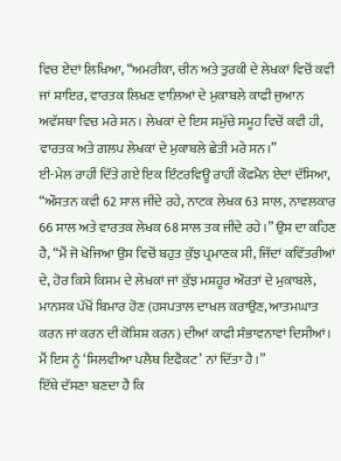ਵਿਚ ਏਦਾਂ ਲਿਖਿਆ, “ਅਮਰੀਕਾ, ਚੀਨ ਅਤੇ ਤੁਰਕੀ ਦੇ ਲੇਖਕਾਂ ਵਿਚੋਂ ਕਵੀ ਜਾਂ ਸ਼ਾਇਰ, ਵਾਰਤਕ ਲਿਖਣ ਵਾਲ਼ਿਆਂ ਦੇ ਮੁਕਾਬਲੇ ਕਾਫੀ ਜੁਆਨ ਅਵੱਸਥਾ ਵਿਚ ਮਰੇ ਸਨ। ਲੇਖਕਾਂ ਦੇ ਇਸ ਸਮੁੱਚੇ ਸਮੂਹ ਵਿਚੋਂ ਕਵੀ ਹੀ, ਵਾਰਤਕ ਅਤੇ ਗਲਪ ਲੇਖਕਾਂ ਦੇ ਮੁਕਾਬਲੇ ਛੇਤੀ ਮਰੇ ਸਨ।”
ਈ-ਮੇਲ ਰਾਹੀਂ ਦਿੱਤੇ ਗਏ ਇਕ ਇੰਟਰਵਿਊ ਰਾਹੀਂ ਕੌਫਮੈਨ ਏਦਾਂ ਦੱਸਿਆ, “ਔਸਤਨ ਕਵੀ 62 ਸਾਲ ਜੀਂਦੇ ਰਹੇ, ਨਾਟਕ ਲੇਖਕ 63 ਸਾਲ, ਨਾਵਲਕਾਰ 66 ਸਾਲ ਅਤੇ ਵਾਰਤਕ ਲੇਖਕ 68 ਸਾਲ ਤਕ ਜੀਂਦੇ ਰਹੇ।” ਉਸ ਦਾ ਕਹਿਣ ਹੈ, “ਮੈਂ ਜੋ ਖੋਜਿਆ ਉਸ ਵਿਚੋਂ ਬਹੁਤ ਕੁੱਝ ਪ੍ਰਮਾਣਕ ਸੀ, ਜਿੱਦਾਂ ਕਵਿੱਤਰੀਆਂ ਦੇ, ਹੋਰ ਕਿਸੇ ਕਿਸਮ ਦੇ ਲੇਖਕਾਂ ਜਾਂ ਕੁੱਝ ਮਸ਼ਹੂਰ ਔਰਤਾਂ ਦੇ ਮੁਕਾਬਲੇ, ਮਾਨਸਕ ਪੱਖੋਂ ਬਿਮਾਰ ਹੋਣ (ਹਸਪਤਾਲ ਦਾਖਲ ਕਰਾਉਣ, ਆਤਮਘਾਤ ਕਰਨ ਜਾਂ ਕਰਨ ਦੀ ਕੋਸ਼ਿਸ਼ ਕਰਨ) ਦੀਆਂ ਕਾਫੀ ਸੰਭਾਵਨਾਵਾਂ ਦਿਸੀਆਂ। ਮੈਂ ਇਸ ਨੂੰ ‘ਸਿਲਵੀਆ ਪਲੈਥ ਇਫੈਕਟ’ ਨਾਂ ਦਿੱਤਾ ਹੈ।”
ਇੱਥੇ ਦੱਸਣਾ ਬਣਦਾ ਹੈ ਕਿ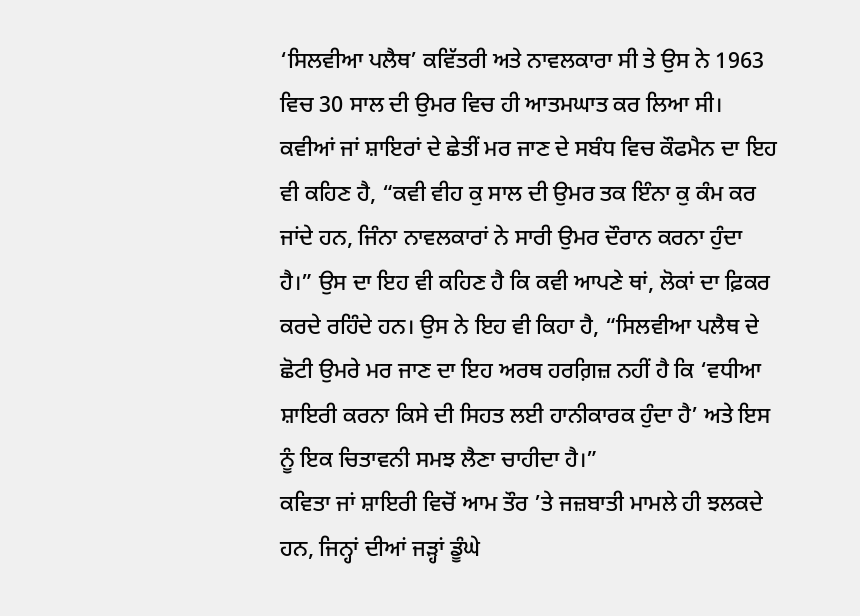‘ਸਿਲਵੀਆ ਪਲੈਥ’ ਕਵਿੱਤਰੀ ਅਤੇ ਨਾਵਲਕਾਰਾ ਸੀ ਤੇ ਉਸ ਨੇ 1963 ਵਿਚ 30 ਸਾਲ ਦੀ ਉਮਰ ਵਿਚ ਹੀ ਆਤਮਘਾਤ ਕਰ ਲਿਆ ਸੀ। ਕਵੀਆਂ ਜਾਂ ਸ਼ਾਇਰਾਂ ਦੇ ਛੇਤੀਂ ਮਰ ਜਾਣ ਦੇ ਸਬੰਧ ਵਿਚ ਕੌਫਮੈਨ ਦਾ ਇਹ ਵੀ ਕਹਿਣ ਹੈ, “ਕਵੀ ਵੀਹ ਕੁ ਸਾਲ ਦੀ ਉਮਰ ਤਕ ਇੰਨਾ ਕੁ ਕੰਮ ਕਰ ਜਾਂਦੇ ਹਨ, ਜਿੰਨਾ ਨਾਵਲਕਾਰਾਂ ਨੇ ਸਾਰੀ ਉਮਰ ਦੌਰਾਨ ਕਰਨਾ ਹੁੰਦਾ ਹੈ।” ਉਸ ਦਾ ਇਹ ਵੀ ਕਹਿਣ ਹੈ ਕਿ ਕਵੀ ਆਪਣੇ ਥਾਂ, ਲੋਕਾਂ ਦਾ ਫ਼ਿਕਰ ਕਰਦੇ ਰਹਿੰਦੇ ਹਨ। ਉਸ ਨੇ ਇਹ ਵੀ ਕਿਹਾ ਹੈ, “ਸਿਲਵੀਆ ਪਲੈਥ ਦੇ ਛੋਟੀ ਉਮਰੇ ਮਰ ਜਾਣ ਦਾ ਇਹ ਅਰਥ ਹਰਗ਼ਿਜ਼ ਨਹੀਂ ਹੈ ਕਿ ‘ਵਧੀਆ ਸ਼ਾਇਰੀ ਕਰਨਾ ਕਿਸੇ ਦੀ ਸਿਹਤ ਲਈ ਹਾਨੀਕਾਰਕ ਹੁੰਦਾ ਹੈ’ ਅਤੇ ਇਸ ਨੂੰ ਇਕ ਚਿਤਾਵਨੀ ਸਮਝ ਲੈਣਾ ਚਾਹੀਦਾ ਹੈ।”
ਕਵਿਤਾ ਜਾਂ ਸ਼ਾਇਰੀ ਵਿਚੋਂ ਆਮ ਤੌਰ ’ਤੇ ਜਜ਼ਬਾਤੀ ਮਾਮਲੇ ਹੀ ਝਲਕਦੇ ਹਨ, ਜਿਨ੍ਹਾਂ ਦੀਆਂ ਜੜ੍ਹਾਂ ਡੂੰਘੇ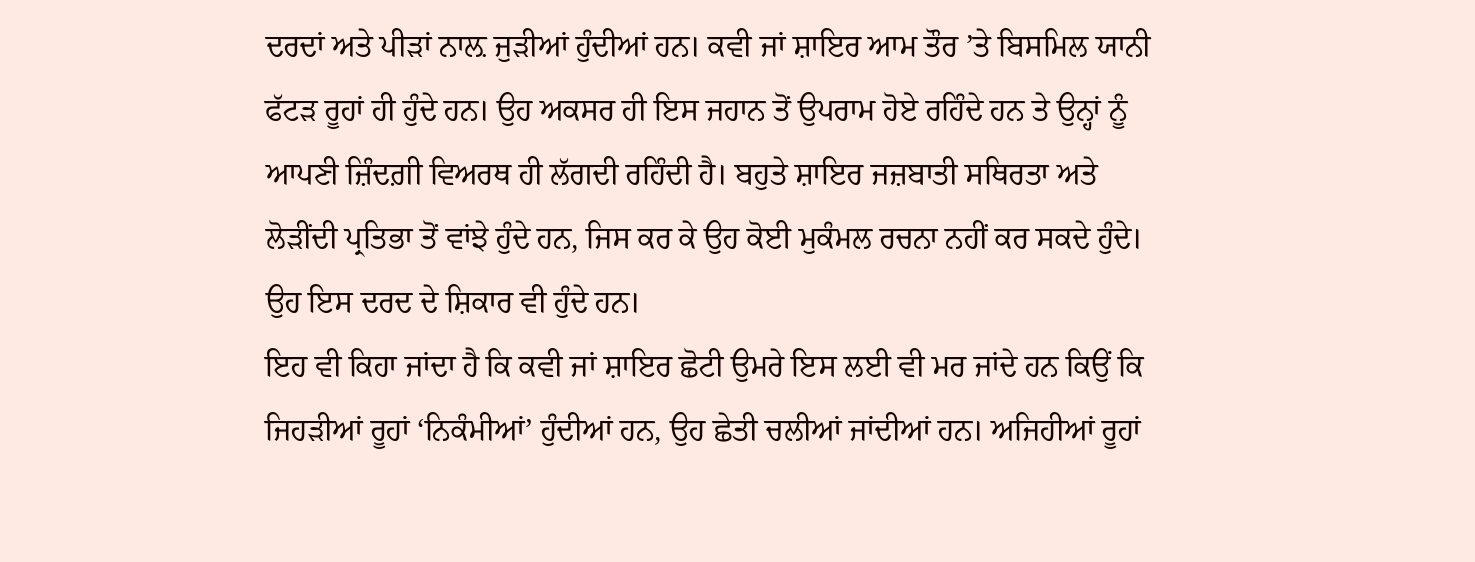ਦਰਦਾਂ ਅਤੇ ਪੀੜਾਂ ਨਾਲ਼ ਜੁੜੀਆਂ ਹੁੰਦੀਆਂ ਹਨ। ਕਵੀ ਜਾਂ ਸ਼ਾਇਰ ਆਮ ਤੌਰ ’ਤੇ ਬਿਸਮਿਲ ਯਾਨੀ ਫੱਟੜ ਰੂਹਾਂ ਹੀ ਹੁੰਦੇ ਹਨ। ਉਹ ਅਕਸਰ ਹੀ ਇਸ ਜਹਾਨ ਤੋਂ ਉਪਰਾਮ ਹੋਏ ਰਹਿੰਦੇ ਹਨ ਤੇ ਉਨ੍ਹਾਂ ਨੂੰ ਆਪਣੀ ਜ਼ਿੰਦਗ਼ੀ ਵਿਅਰਥ ਹੀ ਲੱਗਦੀ ਰਹਿੰਦੀ ਹੈ। ਬਹੁਤੇ ਸ਼ਾਇਰ ਜਜ਼ਬਾਤੀ ਸਥਿਰਤਾ ਅਤੇ ਲੋੜੀਂਦੀ ਪ੍ਰਤਿਭਾ ਤੋਂ ਵਾਂਝੇ ਹੁੰਦੇ ਹਨ, ਜਿਸ ਕਰ ਕੇ ਉਹ ਕੋਈ ਮੁਕੰਮਲ ਰਚਨਾ ਨਹੀਂ ਕਰ ਸਕਦੇ ਹੁੰਦੇ। ਉਹ ਇਸ ਦਰਦ ਦੇ ਸ਼ਿਕਾਰ ਵੀ ਹੁੰਦੇ ਹਨ।
ਇਹ ਵੀ ਕਿਹਾ ਜਾਂਦਾ ਹੈ ਕਿ ਕਵੀ ਜਾਂ ਸ਼ਾਇਰ ਛੋਟੀ ਉਮਰੇ ਇਸ ਲਈ ਵੀ ਮਰ ਜਾਂਦੇ ਹਨ ਕਿਉਂ ਕਿ ਜਿਹੜੀਆਂ ਰੂਹਾਂ ‘ਨਿਕੰਮੀਆਂ’ ਹੁੰਦੀਆਂ ਹਨ, ਉਹ ਛੇਤੀ ਚਲੀਆਂ ਜਾਂਦੀਆਂ ਹਨ। ਅਜਿਹੀਆਂ ਰੂਹਾਂ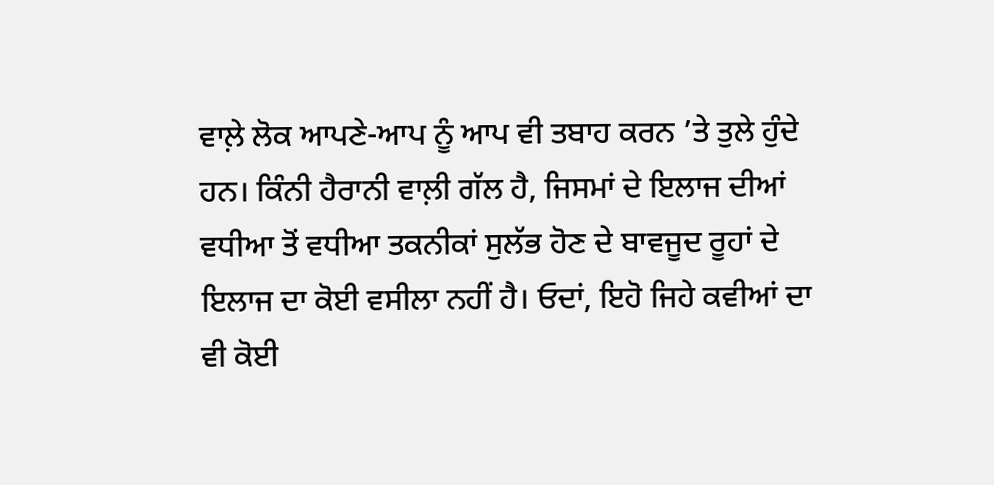ਵਾਲ਼ੇ ਲੋਕ ਆਪਣੇ-ਆਪ ਨੂੰ ਆਪ ਵੀ ਤਬਾਹ ਕਰਨ ’ਤੇ ਤੁਲੇ ਹੁੰਦੇ ਹਨ। ਕਿੰਨੀ ਹੈਰਾਨੀ ਵਾਲ਼ੀ ਗੱਲ ਹੈ, ਜਿਸਮਾਂ ਦੇ ਇਲਾਜ ਦੀਆਂ ਵਧੀਆ ਤੋਂ ਵਧੀਆ ਤਕਨੀਕਾਂ ਸੁਲੱਭ ਹੋਣ ਦੇ ਬਾਵਜੂਦ ਰੂਹਾਂ ਦੇ ਇਲਾਜ ਦਾ ਕੋਈ ਵਸੀਲਾ ਨਹੀਂ ਹੈ। ਓਦਾਂ, ਇਹੋ ਜਿਹੇ ਕਵੀਆਂ ਦਾ ਵੀ ਕੋਈ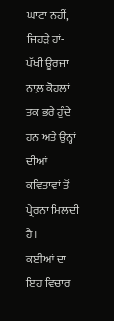ਘਾਟਾ ਨਹੀਂ, ਜਿਹੜੇ ਹਾਂ-ਪੱਖੀ ਊਰਜਾ ਨਾਲ਼ ਕੋਹਲਾਂ ਤਕ ਭਰੇ ਹੁੰਦੇ ਹਨ ਅਤੇ ਉਨ੍ਹਾਂ ਦੀਆਂ ਕਵਿਤਾਵਾਂ ਤੋਂ ਪ੍ਰੇਰਨਾ ਮਿਲਦੀ ਹੈ।
ਕਈਆਂ ਦਾ ਇਹ ਵਿਚਾਰ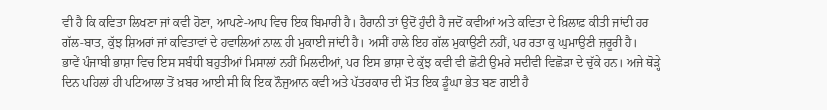ਵੀ ਹੈ ਕਿ ਕਵਿਤਾ ਲਿਖਣਾ ਜਾਂ ਕਵੀ ਹੋਣਾ, ਆਪਣੇ-ਆਪ ਵਿਚ ਇਕ ਬਿਮਾਰੀ ਹੈ। ਹੈਰਾਨੀ ਤਾਂ ਉਦੋਂ ਹੁੰਦੀ ਹੈ ਜਦੋਂ ਕਵੀਆਂ ਅਤੇ ਕਵਿਤਾ ਦੇ ਖ਼ਿਲਾਫ਼ ਕੀਤੀ ਜਾਂਦੀ ਹਰ ਗੱਲ-ਬਾਤ, ਕੁੱਝ ਸ਼ਿਅਰਾਂ ਜਾਂ ਕਵਿਤਾਵਾਂ ਦੇ ਹਵਾਲਿਆਂ ਨਾਲ਼ ਹੀ ਮੁਕਾਈ ਜਾਂਦੀ ਹੈ। ਅਸੀਂ ਹਾਲੇ ਇਹ ਗੱਲ ਮੁਕਾਉਣੀ ਨਹੀਂ, ਪਰ ਰਤਾ ਕੁ ਘੁਮਾਉਣੀ ਜ਼ਰੂਰੀ ਹੈ।
ਭਾਵੇਂ ਪੰਜਾਬੀ ਭਾਸ਼ਾ ਵਿਚ ਇਸ ਸਬੰਧੀ ਬਹੁਤੀਆਂ ਮਿਸਾਲਾਂ ਨਹੀਂ ਮਿਲਦੀਆਂ, ਪਰ ਇਸ ਭਾਸ਼ਾ ਦੇ ਕੁੱਝ ਕਵੀ ਵੀ ਛੋਟੀ ਉਮਰੇ ਸਦੀਵੀ ਵਿਛੋੜਾ ਦੇ ਚੁੱਕੇ ਹਨ। ਅਜੇ ਥੋੜ੍ਹੇ ਦਿਨ ਪਹਿਲਾਂ ਹੀ ਪਟਿਆਲਾ ਤੋਂ ਖ਼ਬਰ ਆਈ ਸੀ ਕਿ ਇਕ ਨੌਜੁਆਨ ਕਵੀ ਅਤੇ ਪੱਤਰਕਾਰ ਦੀ ਮੌਤ ਇਕ ਡੂੰਘਾ ਭੇਤ ਬਣ ਗਈ ਹੈ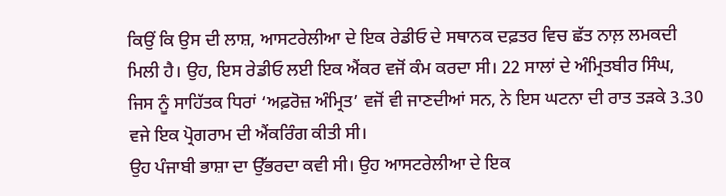ਕਿਉਂ ਕਿ ਉਸ ਦੀ ਲਾਸ਼, ਆਸਟਰੇਲੀਆ ਦੇ ਇਕ ਰੇਡੀਓ ਦੇ ਸਥਾਨਕ ਦਫ਼ਤਰ ਵਿਚ ਛੱਤ ਨਾਲ਼ ਲਮਕਦੀ ਮਿਲੀ ਹੈ। ਉਹ, ਇਸ ਰੇਡੀਓ ਲਈ ਇਕ ਐਂਕਰ ਵਜੋਂ ਕੰਮ ਕਰਦਾ ਸੀ। 22 ਸਾਲਾਂ ਦੇ ਅੰਮ੍ਰਿਤਬੀਰ ਸਿੰਘ, ਜਿਸ ਨੂੰ ਸਾਹਿੱਤਕ ਧਿਰਾਂ ‘ਅਫ਼ਰੋਜ਼ ਅੰਮ੍ਰਿਤ’ ਵਜੋਂ ਵੀ ਜਾਣਦੀਆਂ ਸਨ, ਨੇ ਇਸ ਘਟਨਾ ਦੀ ਰਾਤ ਤੜਕੇ 3.30 ਵਜੇ ਇਕ ਪ੍ਰੋਗਰਾਮ ਦੀ ਐਂਕਰਿੰਗ ਕੀਤੀ ਸੀ।
ਉਹ ਪੰਜਾਬੀ ਭਾਸ਼ਾ ਦਾ ਉੱਭਰਦਾ ਕਵੀ ਸੀ। ਉਹ ਆਸਟਰੇਲੀਆ ਦੇ ਇਕ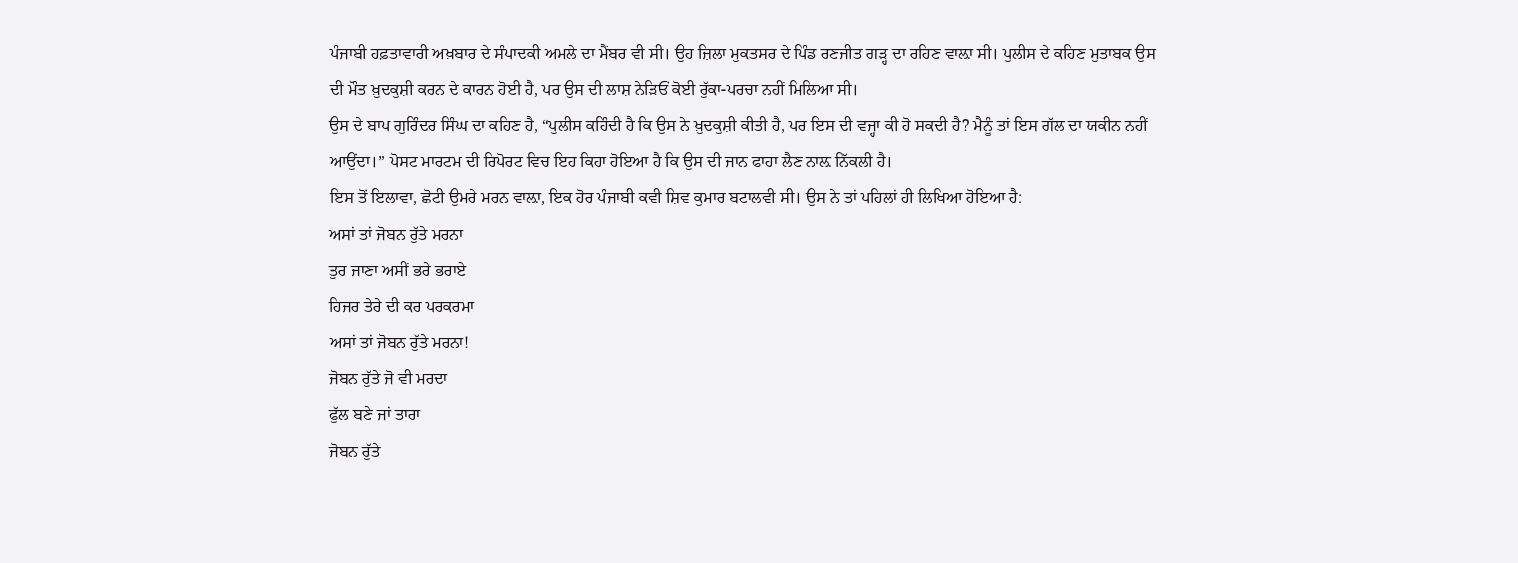ਪੰਜਾਬੀ ਹਫ਼ਤਾਵਾਰੀ ਅਖ਼ਬਾਰ ਦੇ ਸੰਪਾਦਕੀ ਅਮਲੇ ਦਾ ਮੈਂਬਰ ਵੀ ਸੀ। ਉਹ ਜ਼ਿਲਾ ਮੁਕਤਸਰ ਦੇ ਪਿੰਡ ਰਣਜੀਤ ਗੜ੍ਹ ਦਾ ਰਹਿਣ ਵਾਲ਼ਾ ਸੀ। ਪੁਲੀਸ ਦੇ ਕਹਿਣ ਮੁਤਾਬਕ ਉਸ ਦੀ ਮੌਤ ਖ਼ੁਦਕੁਸ਼ੀ ਕਰਨ ਦੇ ਕਾਰਨ ਹੋਈ ਹੈ, ਪਰ ਉਸ ਦੀ ਲਾਸ਼ ਨੇੜਿਓਂ ਕੋਈ ਰੁੱਕਾ-ਪਰਚਾ ਨਹੀਂ ਮਿਲਿਆ ਸੀ।
ਉਸ ਦੇ ਬਾਪ ਗੁਰਿੰਦਰ ਸਿੰਘ ਦਾ ਕਹਿਣ ਹੈ, “ਪੁਲੀਸ ਕਹਿੰਦੀ ਹੈ ਕਿ ਉਸ ਨੇ ਖ਼ੁਦਕੁਸ਼ੀ ਕੀਤੀ ਹੈ, ਪਰ ਇਸ ਦੀ ਵਜ੍ਹਾ ਕੀ ਹੋ ਸਕਦੀ ਹੈ? ਮੈਨੂੰ ਤਾਂ ਇਸ ਗੱਲ ਦਾ ਯਕੀਨ ਨਹੀਂ ਆਉਂਦਾ।” ਪੋਸਟ ਮਾਰਟਮ ਦੀ ਰਿਪੋਰਟ ਵਿਚ ਇਹ ਕਿਹਾ ਹੋਇਆ ਹੈ ਕਿ ਉਸ ਦੀ ਜਾਨ ਫਾਹਾ ਲੈਣ ਨਾਲ਼ ਨਿੱਕਲੀ ਹੈ।
ਇਸ ਤੋਂ ਇਲਾਵਾ, ਛੋਟੀ ਉਮਰੇ ਮਰਨ ਵਾਲ਼ਾ, ਇਕ ਹੋਰ ਪੰਜਾਬੀ ਕਵੀ ਸ਼ਿਵ ਕੁਮਾਰ ਬਟਾਲਵੀ ਸੀ। ਉਸ ਨੇ ਤਾਂ ਪਹਿਲਾਂ ਹੀ ਲਿਖਿਆ ਹੋਇਆ ਹੈ:
ਅਸਾਂ ਤਾਂ ਜੋਬਨ ਰੁੱਤੇ ਮਰਨਾ
ਤੁਰ ਜਾਣਾ ਅਸੀਂ ਭਰੇ ਭਰਾਏ
ਹਿਜਰ ਤੇਰੇ ਦੀ ਕਰ ਪਰਕਰਮਾ
ਅਸਾਂ ਤਾਂ ਜੋਬਨ ਰੁੱਤੇ ਮਰਨਾ!
ਜੋਬਨ ਰੁੱਤੇ ਜੋ ਵੀ ਮਰਦਾ
ਫੁੱਲ ਬਣੇ ਜਾਂ ਤਾਰਾ
ਜੋਬਨ ਰੁੱਤੇ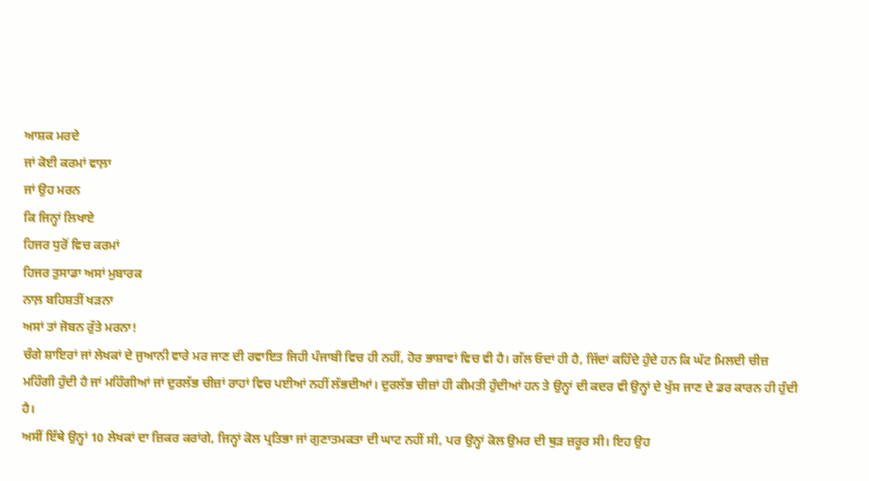ਆਸ਼ਕ ਮਰਦੇ
ਜਾਂ ਕੋਈ ਕਰਮਾਂ ਵਾਲ਼ਾ
ਜਾਂ ਉਹ ਮਰਨ
ਕਿ ਜਿਨ੍ਹਾਂ ਲਿਖਾਏ
ਹਿਜਰ ਧੁਰੋਂ ਵਿਚ ਕਰਮਾਂ
ਹਿਜਰ ਤੁਸਾਡਾ ਅਸਾਂ ਮੁਬਾਰਕ
ਨਾਲ਼ ਬਹਿਸ਼ਤੀਂ ਖੜਨਾ
ਅਸਾਂ ਤਾਂ ਜੋਬਨ ਰੁੱਤੇ ਮਰਨਾ!
ਚੰਗੇ ਸ਼ਾਇਰਾਂ ਜਾਂ ਲੇਖਕਾਂ ਦੇ ਜੁਆਨੀ ਵਾਰੇ ਮਰ ਜਾਣ ਦੀ ਰਵਾਇਤ ਜਿਹੀ ਪੰਜਾਬੀ ਵਿਚ ਹੀ ਨਹੀਂ, ਹੋਰ ਭਾਸ਼ਾਵਾਂ ਵਿਚ ਵੀ ਹੈ। ਗੱਲ ਓਦਾਂ ਹੀ ਹੈ, ਜਿੱਦਾਂ ਕਹਿੰਦੇ ਹੁੰਦੇ ਹਨ ਕਿ ਘੱਟ ਮਿਲਦੀ ਚੀਜ਼ ਮਹਿੰਗੀ ਹੁੰਦੀ ਹੈ ਜਾਂ ਮਹਿੰਗੀਆਂ ਜਾਂ ਦੁਰਲੱਭ ਚੀਜ਼ਾਂ ਰਾਹਾਂ ਵਿਚ ਪਈਆਂ ਨਹੀਂ ਲੱਭਦੀਆਂ। ਦੁਰਲੱਭ ਚੀਜ਼ਾਂ ਹੀ ਕੀਮਤੀ ਹੁੰਦੀਆਂ ਹਨ ਤੇ ਉਨ੍ਹਾਂ ਦੀ ਕਦਰ ਵੀ ਉਨ੍ਹਾਂ ਦੇ ਖੁੱਸ ਜਾਣ ਦੇ ਡਰ ਕਾਰਨ ਹੀ ਹੁੰਦੀ ਹੈ।
ਅਸੀਂ ਇੱਥੇ ਉਨ੍ਹਾਂ 10 ਲੇਖਕਾਂ ਦਾ ਜ਼ਿਕਰ ਕਰਾਂਗੇ, ਜਿਨ੍ਹਾਂ ਕੋਲ ਪ੍ਰਤਿਭਾ ਜਾਂ ਗੁਣਾਤਮਕਤਾ ਦੀ ਘਾਟ ਨਹੀਂ ਸੀ, ਪਰ ਉਨ੍ਹਾਂ ਕੋਲ ਉਮਰ ਦੀ ਥੁੜ ਜ਼ਰੂਰ ਸੀ। ਇਹ ਉਹ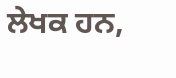ਲੇਖਕ ਹਨ,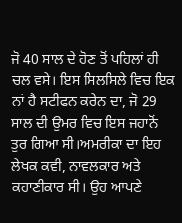ਜੋ 40 ਸਾਲ ਦੇ ਹੋਣ ਤੋਂ ਪਹਿਲਾਂ ਹੀ ਚਲ ਵਸੇ। ਇਸ ਸਿਲਸਿਲੇ ਵਿਚ ਇਕ ਨਾਂ ਹੈ ਸਟੀਫਨ ਕਰੇਨ ਦਾ, ਜੋ 29 ਸਾਲ ਦੀ ਉਮਰ ਵਿਚ ਇਸ ਜਹਾਨੋਂ ਤੁਰ ਗਿਆ ਸੀ।ਅਮਰੀਕਾ ਦਾ ਇਹ ਲੇਖਕ ਕਵੀ, ਨਾਵਲਕਾਰ ਅਤੇ ਕਹਾਣੀਕਾਰ ਸੀ। ਉਹ ਆਪਣੇ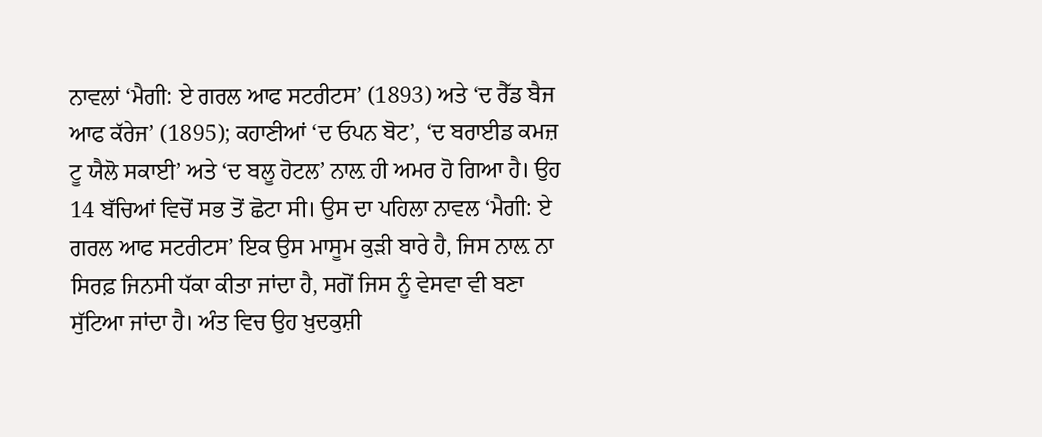ਨਾਵਲਾਂ ‘ਮੈਗੀ: ਏ ਗਰਲ ਆਫ ਸਟਰੀਟਸ’ (1893) ਅਤੇ ‘ਦ ਰੈੱਡ ਬੈਜ ਆਫ ਕੱਰੇਜ’ (1895); ਕਹਾਣੀਆਂ ‘ਦ ਓਪਨ ਬੋਟ’, ‘ਦ ਬਰਾਈਡ ਕਮਜ਼ ਟੂ ਯੈਲੋ ਸਕਾਈ’ ਅਤੇ ‘ਦ ਬਲੂ ਹੋਟਲ’ ਨਾਲ਼ ਹੀ ਅਮਰ ਹੋ ਗਿਆ ਹੈ। ਉਹ 14 ਬੱਚਿਆਂ ਵਿਚੋਂ ਸਭ ਤੋਂ ਛੋਟਾ ਸੀ। ਉਸ ਦਾ ਪਹਿਲਾ ਨਾਵਲ ‘ਮੈਗੀ: ਏ ਗਰਲ ਆਫ ਸਟਰੀਟਸ’ ਇਕ ਉਸ ਮਾਸੂਮ ਕੁੜੀ ਬਾਰੇ ਹੈ, ਜਿਸ ਨਾਲ਼ ਨਾ ਸਿਰਫ਼ ਜਿਨਸੀ ਧੱਕਾ ਕੀਤਾ ਜਾਂਦਾ ਹੈ, ਸਗੋਂ ਜਿਸ ਨੂੰ ਵੇਸਵਾ ਵੀ ਬਣਾ ਸੁੱਟਿਆ ਜਾਂਦਾ ਹੈ। ਅੰਤ ਵਿਚ ਉਹ ਖ਼ੁਦਕੁਸ਼ੀ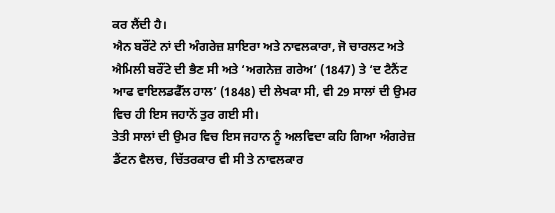ਕਰ ਲੈਂਦੀ ਹੈ।
ਐਨ ਬਰੌਂਟੇ ਨਾਂ ਦੀ ਅੰਗਰੇਜ਼ ਸ਼ਾਇਰਾ ਅਤੇ ਨਾਵਲਕਾਰਾ, ਜੋ ਚਾਰਲਟ ਅਤੇ ਐਮਿਲੀ ਬਰੌਂਟੇ ਦੀ ਭੈਣ ਸੀ ਅਤੇ ‘ਅਗਨੇਜ਼ ਗਰੇਅ’ (1847) ਤੇ ‘ਦ ਟੈਨੈਂਟ ਆਫ ਵਾਇਲਡਫੈੱਲ ਹਾਲ’ (1848) ਦੀ ਲੇਖਕਾ ਸੀ, ਵੀ 29 ਸਾਲਾਂ ਦੀ ਉਮਰ ਵਿਚ ਹੀ ਇਸ ਜਹਾਨੋਂ ਤੁਰ ਗਈ ਸੀ।
ਤੇਤੀ ਸਾਲਾਂ ਦੀ ਉਮਰ ਵਿਚ ਇਸ ਜਹਾਨ ਨੂੰ ਅਲਵਿਦਾ ਕਹਿ ਗਿਆ ਅੰਗਰੇਜ਼ ਡੈਂਟਨ ਵੈਲਚ, ਚਿੱਤਰਕਾਰ ਵੀ ਸੀ ਤੇ ਨਾਵਲਕਾਰ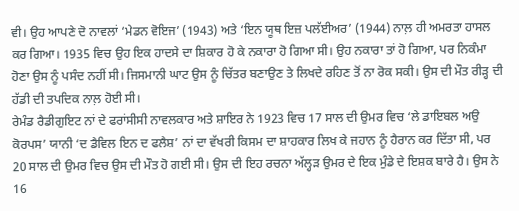ਵੀ। ਉਹ ਆਪਣੇ ਦੋ ਨਾਵਲਾਂ ‘ਮੇਡਨ ਵੋਇਜ’ (1943) ਅਤੇ ‘ਇਨ ਯੂਥ ਇਜ਼ ਪਲੱਈਅਰ’ (1944) ਨਾਲ਼ ਹੀ ਅਮਰਤਾ ਹਾਸਲ ਕਰ ਗਿਆ। 1935 ਵਿਚ ਉਹ ਇਕ ਹਾਦਸੇ ਦਾ ਸ਼ਿਕਾਰ ਹੋ ਕੇ ਨਕਾਰਾ ਹੋ ਗਿਆ ਸੀ। ਉਹ ਨਕਾਰਾ ਤਾਂ ਹੋ ਗਿਆ, ਪਰ ਨਿਕੰਮਾ ਹੋਣਾ ਉਸ ਨੂੰ ਪਸੰਦ ਨਹੀਂ ਸੀ। ਜਿਸਮਾਨੀ ਘਾਟ ਉਸ ਨੂੰ ਚਿੱਤਰ ਬਣਾਉਣ ਤੇ ਲਿਖਦੇ ਰਹਿਣ ਤੋਂ ਨਾ ਰੋਕ ਸਕੀ। ਉਸ ਦੀ ਮੌਤ ਰੀੜ੍ਹ ਦੀ ਹੱਡੀ ਦੀ ਤਪਦਿਕ ਨਾਲ਼ ਹੋਈ ਸੀ।
ਰੇਮੰਡ ਰੈਡੀਗੁਇਟ ਨਾਂ ਦੇ ਫਰਾਂਸੀਸੀ ਨਾਵਲਕਾਰ ਅਤੇ ਸ਼ਾਇਰ ਨੇ 1923 ਵਿਚ 17 ਸਾਲ ਦੀ ਉਮਰ ਵਿਚ ‘ਲੇ ਡਾਇਬਲ ਅਉ ਕੋਰਪਸ’ ਯਾਨੀ ‘ਦ ਡੈਵਿਲ ਇਨ ਦ ਫਲੈਸ਼’ ਨਾਂ ਦਾ ਵੱਖਰੀ ਕਿਸਮ ਦਾ ਸ਼ਾਹਕਾਰ ਲਿਖ ਕੇ ਜਹਾਨ ਨੂੰ ਹੈਰਾਨ ਕਰ ਦਿੱਤਾ ਸੀ, ਪਰ 20 ਸਾਲ ਦੀ ਉਮਰ ਵਿਚ ਉਸ ਦੀ ਮੌਤ ਹੋ ਗਈ ਸੀ। ਉਸ ਦੀ ਇਹ ਰਚਨਾ ਅੱਲ੍ਹੜ ਉਮਰ ਦੇ ਇਕ ਮੁੰਡੇ ਦੇ ਇਸ਼ਕ ਬਾਰੇ ਹੈ। ਉਸ ਨੇ 16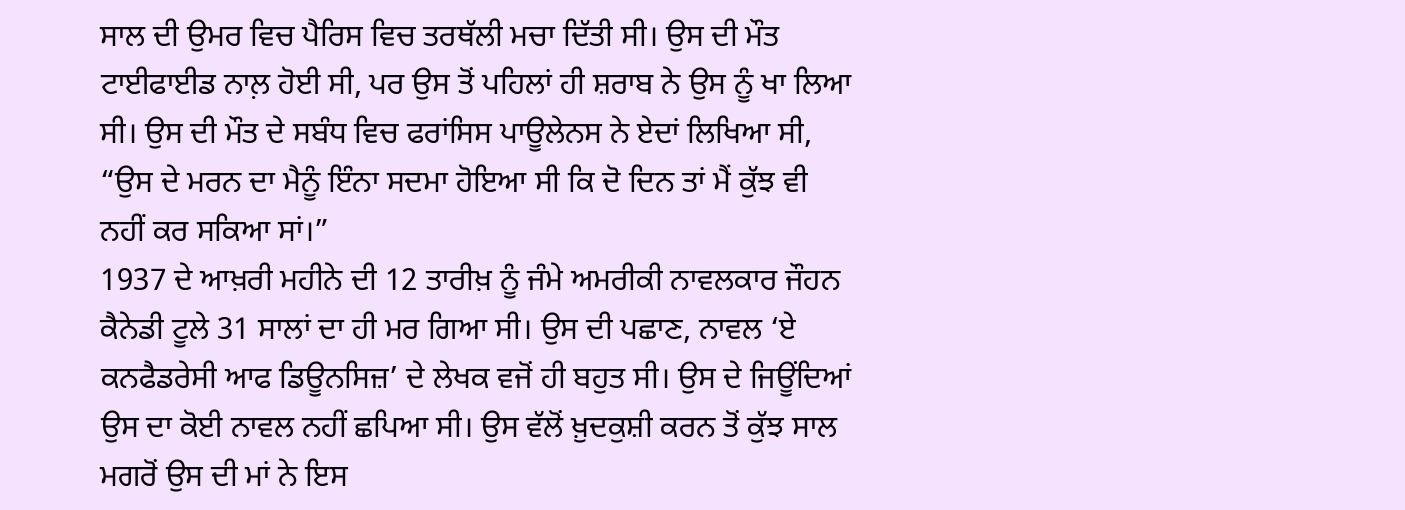ਸਾਲ ਦੀ ਉਮਰ ਵਿਚ ਪੈਰਿਸ ਵਿਚ ਤਰਥੱਲੀ ਮਚਾ ਦਿੱਤੀ ਸੀ। ਉਸ ਦੀ ਮੌਤ ਟਾਈਫਾਈਡ ਨਾਲ਼ ਹੋਈ ਸੀ, ਪਰ ਉਸ ਤੋਂ ਪਹਿਲਾਂ ਹੀ ਸ਼ਰਾਬ ਨੇ ਉਸ ਨੂੰ ਖਾ ਲਿਆ ਸੀ। ਉਸ ਦੀ ਮੌਤ ਦੇ ਸਬੰਧ ਵਿਚ ਫਰਾਂਸਿਸ ਪਾਊਲੇਨਸ ਨੇ ਏਦਾਂ ਲਿਖਿਆ ਸੀ, “ਉਸ ਦੇ ਮਰਨ ਦਾ ਮੈਨੂੰ ਇੰਨਾ ਸਦਮਾ ਹੋਇਆ ਸੀ ਕਿ ਦੋ ਦਿਨ ਤਾਂ ਮੈਂ ਕੁੱਝ ਵੀ ਨਹੀਂ ਕਰ ਸਕਿਆ ਸਾਂ।”
1937 ਦੇ ਆਖ਼ਰੀ ਮਹੀਨੇ ਦੀ 12 ਤਾਰੀਖ਼ ਨੂੰ ਜੰਮੇ ਅਮਰੀਕੀ ਨਾਵਲਕਾਰ ਜੌਹਨ ਕੈਨੇਡੀ ਟੂਲੇ 31 ਸਾਲਾਂ ਦਾ ਹੀ ਮਰ ਗਿਆ ਸੀ। ਉਸ ਦੀ ਪਛਾਣ, ਨਾਵਲ ‘ਏ ਕਨਫੈਡਰੇਸੀ ਆਫ ਡਿਊਨਸਿਜ਼’ ਦੇ ਲੇਖਕ ਵਜੋਂ ਹੀ ਬਹੁਤ ਸੀ। ਉਸ ਦੇ ਜਿਊਂਦਿਆਂ ਉਸ ਦਾ ਕੋਈ ਨਾਵਲ ਨਹੀਂ ਛਪਿਆ ਸੀ। ਉਸ ਵੱਲੋਂ ਖ਼ੁਦਕੁਸ਼ੀ ਕਰਨ ਤੋਂ ਕੁੱਝ ਸਾਲ ਮਗਰੋਂ ਉਸ ਦੀ ਮਾਂ ਨੇ ਇਸ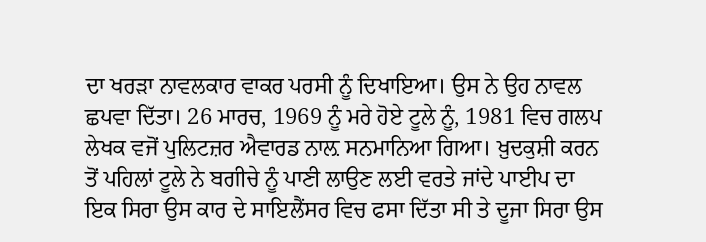ਦਾ ਖਰੜਾ ਨਾਵਲਕਾਰ ਵਾਕਰ ਪਰਸੀ ਨੂੰ ਦਿਖਾਇਆ। ਉਸ ਨੇ ਉਹ ਨਾਵਲ ਛਪਵਾ ਦਿੱਤਾ। 26 ਮਾਰਚ, 1969 ਨੂੰ ਮਰੇ ਹੋਏ ਟੂਲੇ ਨੂੰ, 1981 ਵਿਚ ਗਲਪ ਲੇਖਕ ਵਜੋਂ ਪੁਲਿਟਜ਼ਰ ਐਵਾਰਡ ਨਾਲ਼ ਸਨਮਾਨਿਆ ਗਿਆ। ਖ਼ੁਦਕੁਸ਼ੀ ਕਰਨ ਤੋਂ ਪਹਿਲਾਂ ਟੂਲੇ ਨੇ ਬਗੀਚੇ ਨੂੰ ਪਾਣੀ ਲਾਉਣ ਲਈ ਵਰਤੇ ਜਾਂਦੇ ਪਾਈਪ ਦਾ ਇਕ ਸਿਰਾ ਉਸ ਕਾਰ ਦੇ ਸਾਇਲੈਂਸਰ ਵਿਚ ਫਸਾ ਦਿੱਤਾ ਸੀ ਤੇ ਦੂਜਾ ਸਿਰਾ ਉਸ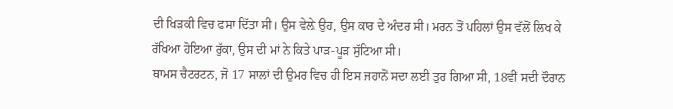ਦੀ ਖਿੜਕੀ ਵਿਚ ਫਸਾ ਦਿੱਤਾ ਸੀ। ਉਸ ਵੇਲ਼ੇ ਉਹ, ਉਸ ਕਾਰ ਦੇ ਅੰਦਰ ਸੀ। ਮਰਨ ਤੋਂ ਪਹਿਲਾਂ ਉਸ ਵੱਲੋਂ ਲਿਖ ਕੇ ਰੱਖਿਆ ਹੋਇਆ ਰੁੱਕਾ, ਉਸ ਦੀ ਮਾਂ ਨੇ ਕਿਤੇ ਪਾੜ-ਪੂੜ ਸੁੱਟਿਆ ਸੀ।
ਥਾਮਸ ਚੈਟਰਟਨ, ਜੋ 17 ਸਾਲਾਂ ਦੀ ਉਮਰ ਵਿਚ ਹੀ ਇਸ ਜਹਾਨੋਂ ਸਦਾ ਲਈ ਤੁਰ ਗਿਆ ਸੀ, 18ਵੀਂ ਸਦੀ ਦੌਰਾਨ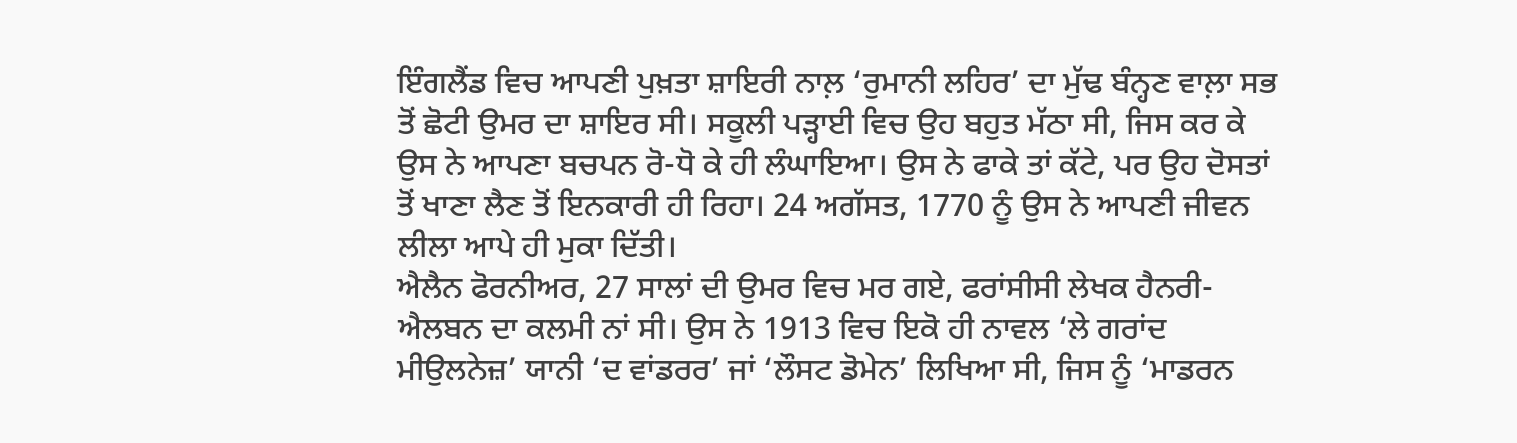ਇੰਗਲੈਂਡ ਵਿਚ ਆਪਣੀ ਪੁਖ਼ਤਾ ਸ਼ਾਇਰੀ ਨਾਲ਼ ‘ਰੁਮਾਨੀ ਲਹਿਰ’ ਦਾ ਮੁੱਢ ਬੰਨ੍ਹਣ ਵਾਲ਼ਾ ਸਭ ਤੋਂ ਛੋਟੀ ਉਮਰ ਦਾ ਸ਼ਾਇਰ ਸੀ। ਸਕੂਲੀ ਪੜ੍ਹਾਈ ਵਿਚ ਉਹ ਬਹੁਤ ਮੱਠਾ ਸੀ, ਜਿਸ ਕਰ ਕੇ ਉਸ ਨੇ ਆਪਣਾ ਬਚਪਨ ਰੋ-ਧੋ ਕੇ ਹੀ ਲੰਘਾਇਆ। ਉਸ ਨੇ ਫਾਕੇ ਤਾਂ ਕੱਟੇ, ਪਰ ਉਹ ਦੋਸਤਾਂ ਤੋਂ ਖਾਣਾ ਲੈਣ ਤੋਂ ਇਨਕਾਰੀ ਹੀ ਰਿਹਾ। 24 ਅਗੱਸਤ, 1770 ਨੂੰ ਉਸ ਨੇ ਆਪਣੀ ਜੀਵਨ ਲੀਲਾ ਆਪੇ ਹੀ ਮੁਕਾ ਦਿੱਤੀ।
ਐਲੈਨ ਫੋਰਨੀਅਰ, 27 ਸਾਲਾਂ ਦੀ ਉਮਰ ਵਿਚ ਮਰ ਗਏ, ਫਰਾਂਸੀਸੀ ਲੇਖਕ ਹੈਨਰੀ-ਐਲਬਨ ਦਾ ਕਲਮੀ ਨਾਂ ਸੀ। ਉਸ ਨੇ 1913 ਵਿਚ ਇਕੋ ਹੀ ਨਾਵਲ ‘ਲੇ ਗਰਾਂਦ ਮੀਉਲਨੇਜ਼’ ਯਾਨੀ ‘ਦ ਵਾਂਡਰਰ’ ਜਾਂ ‘ਲੌਸਟ ਡੋਮੇਨ’ ਲਿਖਿਆ ਸੀ, ਜਿਸ ਨੂੰ ‘ਮਾਡਰਨ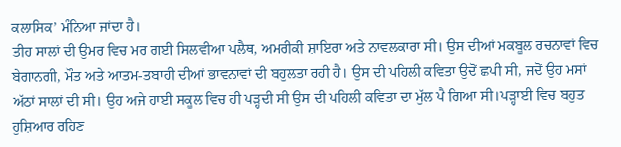ਕਲਾਸਿਕ’ ਮੰਨਿਆ ਜਾਂਦਾ ਹੈ।
ਤੀਹ ਸਾਲਾਂ ਦੀ ਉਮਰ ਵਿਚ ਮਰ ਗਈ ਸਿਲਵੀਆ ਪਲੈਥ, ਅਮਰੀਕੀ ਸ਼ਾਇਰਾ ਅਤੇ ਨਾਵਲਕਾਰਾ ਸੀ। ਉਸ ਦੀਆਂ ਮਕਬੂਲ ਰਚਨਾਵਾਂ ਵਿਚ ਬੇਗਾਨਗੀ, ਮੌਤ ਅਤੇ ਆਤਮ-ਤਬਾਹੀ ਦੀਆਂ ਭਾਵਨਾਵਾਂ ਦੀ ਬਹੁਲਤਾ ਰਹੀ ਹੈ। ਉਸ ਦੀ ਪਹਿਲੀ ਕਵਿਤਾ ਉਦੋਂ ਛਪੀ ਸੀ, ਜਦੋਂ ਉਹ ਮਸਾਂ ਅੱਠਾਂ ਸਾਲਾਂ ਦੀ ਸੀ। ਉਹ ਅਜੇ ਹਾਈ ਸਕੂਲ ਵਿਚ ਹੀ ਪੜ੍ਹਦੀ ਸੀ ਉਸ ਦੀ ਪਹਿਲੀ ਕਵਿਤਾ ਦਾ ਮੁੱਲ ਪੈ ਗਿਆ ਸੀ।ਪੜ੍ਹਾਈ ਵਿਚ ਬਹੁਤ ਹੁਸ਼ਿਆਰ ਰਹਿਣ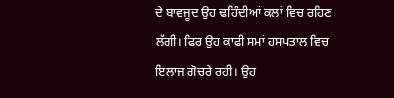ਦੇ ਬਾਵਜੂਦ ਉਹ ਢਹਿੰਦੀਆਂ ਕਲਾਂ ਵਿਚ ਰਹਿਣ ਲੱਗੀ। ਫਿਰ ਉਹ ਕਾਫੀ ਸਮਾਂ ਹਸਪਤਾਲ ਵਿਚ ਇਲਾਜ ਗੋਚਰੇ ਰਹੀ। ਉਹ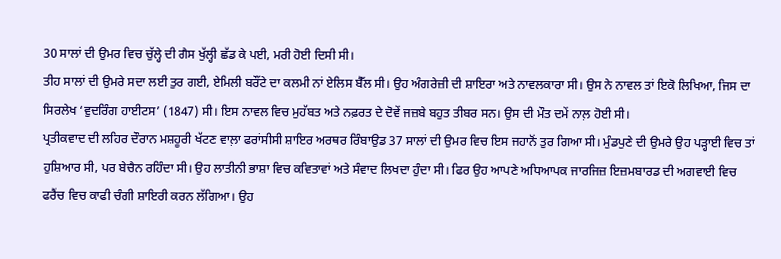30 ਸਾਲਾਂ ਦੀ ਉਮਰ ਵਿਚ ਚੁੱਲ੍ਹੇ ਦੀ ਗੈਸ ਖੁੱਲ੍ਹੀ ਛੱਡ ਕੇ ਪਈ, ਮਰੀ ਹੋਈ ਦਿਸੀ ਸੀ।
ਤੀਹ ਸਾਲਾਂ ਦੀ ਉਮਰੇ ਸਦਾ ਲਈ ਤੁਰ ਗਈ, ਏਮਿਲੀ ਬਰੌਂਟੇ ਦਾ ਕਲਮੀ ਨਾਂ ਏਲਿਸ ਬੈੱਲ ਸੀ। ਉਹ ਅੰਗਰੇਜ਼ੀ ਦੀ ਸ਼ਾਇਰਾ ਅਤੇ ਨਾਵਲਕਾਰਾ ਸੀ। ਉਸ ਨੇ ਨਾਵਲ ਤਾਂ ਇਕੋ ਲਿਖਿਆ, ਜਿਸ ਦਾ ਸਿਰਲੇਖ ‘ਵੁਦਰਿੰਗ ਹਾਈਟਸ’ (1847) ਸੀ। ਇਸ ਨਾਵਲ ਵਿਚ ਮੁਹੱਬਤ ਅਤੇ ਨਫ਼ਰਤ ਦੇ ਦੋਵੇਂ ਜਜ਼ਬੇ ਬਹੁਤ ਤੀਬਰ ਸਨ। ਉਸ ਦੀ ਮੌਤ ਦਮੇਂ ਨਾਲ਼ ਹੋਈ ਸੀ।
ਪ੍ਰਤੀਕਵਾਦ ਦੀ ਲਹਿਰ ਦੌਰਾਨ ਮਸ਼ਹੂਰੀ ਖੱਟਣ ਵਾਲ਼ਾ ਫਰਾਂਸੀਸੀ ਸ਼ਾਇਰ ਅਰਥਰ ਰਿੰਬਾਉਡ 37 ਸਾਲਾਂ ਦੀ ਉਮਰ ਵਿਚ ਇਸ ਜਹਾਨੋਂ ਤੁਰ ਗਿਆ ਸੀ। ਮੁੰਡਪੁਣੇ ਦੀ ਉਮਰੇ ਉਹ ਪੜ੍ਹਾਈ ਵਿਚ ਤਾਂ ਹੁਸ਼ਿਆਰ ਸੀ, ਪਰ ਬੇਚੈਨ ਰਹਿੰਦਾ ਸੀ। ਉਹ ਲਾਤੀਨੀ ਭਾਸ਼ਾ ਵਿਚ ਕਵਿਤਾਵਾਂ ਅਤੇ ਸੰਵਾਦ ਲਿਖਦਾ ਹੁੰਦਾ ਸੀ। ਫਿਰ ਉਹ ਆਪਣੇ ਅਧਿਆਪਕ ਜਾਰਜਿਜ਼ ਇਜ਼ਮਬਾਰਡ ਦੀ ਅਗਵਾਈ ਵਿਚ ਫਰੈਂਚ ਵਿਚ ਕਾਫੀ ਚੰਗੀ ਸ਼ਾਇਰੀ ਕਰਨ ਲੱਗਿਆ। ਉਹ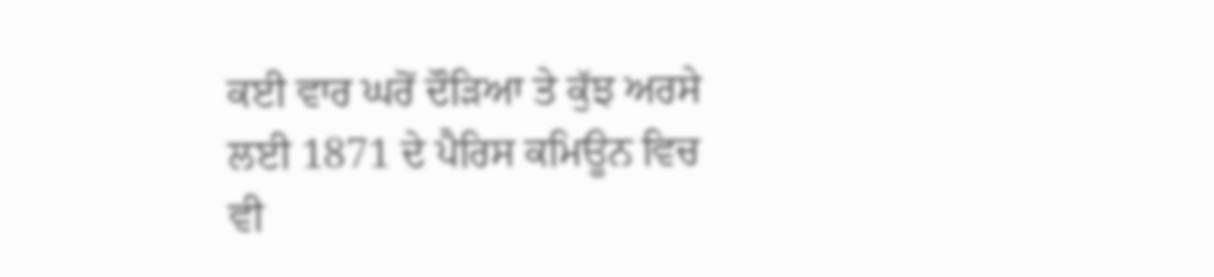ਕਈ ਵਾਰ ਘਰੋਂ ਦੌੜਿਆ ਤੇ ਕੁੱਝ ਅਰਸੇ ਲਈ 1871 ਦੇ ਪੈਰਿਸ ਕਮਿਊਨ ਵਿਚ ਵੀ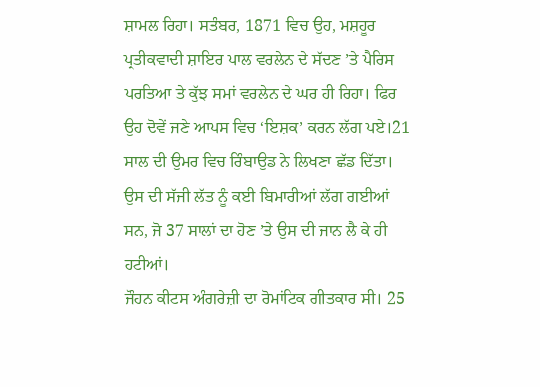ਸ਼ਾਮਲ ਰਿਹਾ। ਸਤੰਬਰ, 1871 ਵਿਚ ਉਹ, ਮਸ਼ਹੂਰ ਪ੍ਰਤੀਕਵਾਦੀ ਸ਼ਾਇਰ ਪਾਲ ਵਰਲੇਨ ਦੇ ਸੱਦਣ ’ਤੇ ਪੈਰਿਸ ਪਰਤਿਆ ਤੇ ਕੁੱਝ ਸਮਾਂ ਵਰਲੇਨ ਦੇ ਘਰ ਹੀ ਰਿਹਾ। ਫਿਰ ਉਹ ਦੋਵੇਂ ਜਣੇ ਆਪਸ ਵਿਚ ‘ਇਸ਼ਕ’ ਕਰਨ ਲੱਗ ਪਏ।21 ਸਾਲ ਦੀ ਉਮਰ ਵਿਚ ਰਿੰਬਾਉਡ ਨੇ ਲਿਖਣਾ ਛੱਡ ਦਿੱਤਾ। ਉਸ ਦੀ ਸੱਜੀ ਲੱਤ ਨੂੰ ਕਈ ਬਿਮਾਰੀਆਂ ਲੱਗ ਗਈਆਂ ਸਨ, ਜੋ 37 ਸਾਲਾਂ ਦਾ ਹੋਣ ’ਤੇ ਉਸ ਦੀ ਜਾਨ ਲੈ ਕੇ ਹੀ ਹਟੀਆਂ।
ਜੌਹਨ ਕੀਟਸ ਅੰਗਰੇਜ਼ੀ ਦਾ ਰੋਮਾਂਟਿਕ ਗੀਤਕਾਰ ਸੀ। 25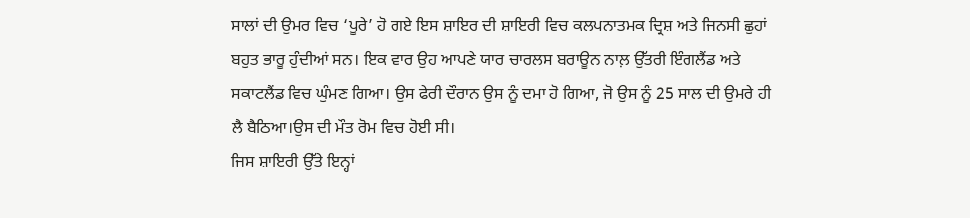ਸਾਲਾਂ ਦੀ ਉਮਰ ਵਿਚ ‘ਪੂਰੇ’ ਹੋ ਗਏ ਇਸ ਸ਼ਾਇਰ ਦੀ ਸ਼ਾਇਰੀ ਵਿਚ ਕਲਪਨਾਤਮਕ ਦ੍ਰਿਸ਼ ਅਤੇ ਜਿਨਸੀ ਛੁਹਾਂ ਬਹੁਤ ਭਾਰੂ ਹੁੰਦੀਆਂ ਸਨ। ਇਕ ਵਾਰ ਉਹ ਆਪਣੇ ਯਾਰ ਚਾਰਲਸ ਬਰਾਊਨ ਨਾਲ਼ ਉੱਤਰੀ ਇੰਗਲੈਂਡ ਅਤੇ ਸਕਾਟਲੈਂਡ ਵਿਚ ਘੁੰਮਣ ਗਿਆ। ਉਸ ਫੇਰੀ ਦੌਰਾਨ ਉਸ ਨੂੰ ਦਮਾ ਹੋ ਗਿਆ, ਜੋ ਉਸ ਨੂੰ 25 ਸਾਲ ਦੀ ਉਮਰੇ ਹੀ ਲੈ ਬੈਠਿਆ।ਉਸ ਦੀ ਮੌਤ ਰੋਮ ਵਿਚ ਹੋਈ ਸੀ।
ਜਿਸ ਸ਼ਾਇਰੀ ਉੱਤੇ ਇਨ੍ਹਾਂ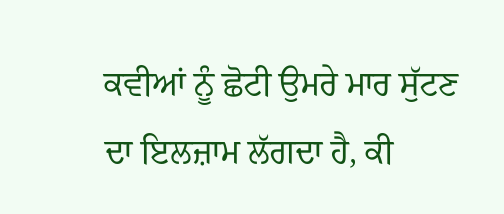ਕਵੀਆਂ ਨੂੰ ਛੋਟੀ ਉਮਰੇ ਮਾਰ ਸੁੱਟਣ ਦਾ ਇਲਜ਼ਾਮ ਲੱਗਦਾ ਹੈ, ਕੀ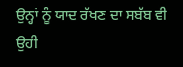ਉਨ੍ਹਾਂ ਨੂੰ ਯਾਦ ਰੱਖਣ ਦਾ ਸਬੱਬ ਵੀ ਉਹੀ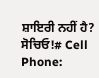ਸ਼ਾਇਰੀ ਨਹੀਂ ਹੈ? ਸੋਚਿਓ!# Cell Phone: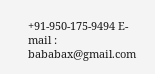+91-950-175-9494 E-mail : bababax@gmail.com